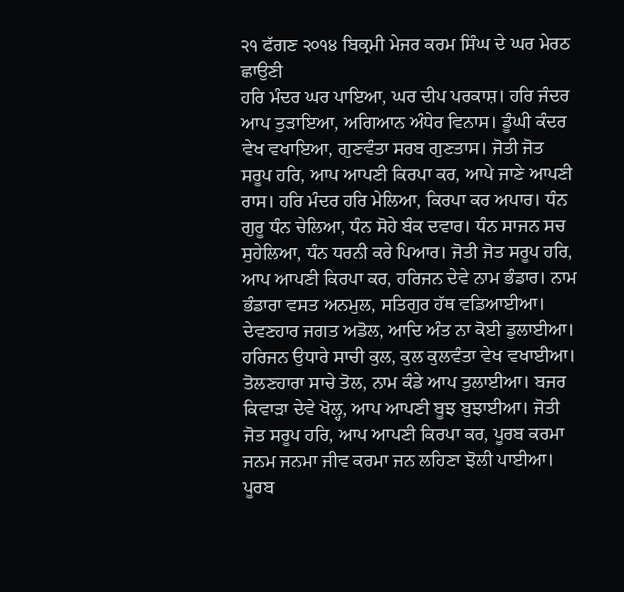੨੧ ਫੱਗਣ ੨੦੧੪ ਬਿਕ੍ਰਮੀ ਮੇਜਰ ਕਰਮ ਸਿੰਘ ਦੇ ਘਰ ਮੇਰਠ ਛਾਉਣੀ
ਹਰਿ ਮੰਦਰ ਘਰ ਪਾਇਆ, ਘਰ ਦੀਪ ਪਰਕਾਸ਼। ਹਰਿ ਜੰਦਰ ਆਪ ਤੁੜਾਇਆ, ਅਗਿਆਨ ਅੰਧੇਰ ਵਿਨਾਸ। ਡੂੰਘੀ ਕੰਦਰ ਵੇਖ ਵਖਾਇਆ, ਗੁਣਵੰਤਾ ਸਰਬ ਗੁਣਤਾਸ। ਜੋਤੀ ਜੋਤ ਸਰੂਪ ਹਰਿ, ਆਪ ਆਪਣੀ ਕਿਰਪਾ ਕਰ, ਆਪੇ ਜਾਣੇ ਆਪਣੀ ਰਾਸ। ਹਰਿ ਮੰਦਰ ਹਰਿ ਮੇਲਿਆ, ਕਿਰਪਾ ਕਰ ਅਪਾਰ। ਧੰਨ ਗੁਰੂ ਧੰਨ ਚੇਲਿਆ, ਧੰਨ ਸੋਹੇ ਬੰਕ ਦਵਾਰ। ਧੰਨ ਸਾਜਨ ਸਚ ਸੁਹੇਲਿਆ, ਧੰਨ ਧਰਨੀ ਕਰੇ ਪਿਆਰ। ਜੋਤੀ ਜੋਤ ਸਰੂਪ ਹਰਿ, ਆਪ ਆਪਣੀ ਕਿਰਪਾ ਕਰ, ਹਰਿਜਨ ਦੇਵੇ ਨਾਮ ਭੰਡਾਰ। ਨਾਮ ਭੰਡਾਰਾ ਵਸਤ ਅਨਮੁਲ, ਸਤਿਗੁਰ ਹੱਥ ਵਡਿਆਈਆ। ਦੇਵਣਹਾਰ ਜਗਤ ਅਡੋਲ, ਆਦਿ ਅੰਤ ਨਾ ਕੋਈ ਡੁਲਾਈਆ। ਹਰਿਜਨ ਉਧਾਰੇ ਸਾਚੀ ਕੁਲ, ਕੁਲ ਕੁਲਵੰਤਾ ਵੇਖ ਵਖਾਈਆ। ਤੋਲਣਹਾਰਾ ਸਾਚੇ ਤੋਲ, ਨਾਮ ਕੰਡੇ ਆਪ ਤੁਲਾਈਆ। ਬਜਰ ਕਿਵਾੜਾ ਦੇਵੇ ਖੋਲ੍ਹ, ਆਪ ਆਪਣੀ ਬੂਝ ਬੁਝਾਈਆ। ਜੋਤੀ ਜੋਤ ਸਰੂਪ ਹਰਿ, ਆਪ ਆਪਣੀ ਕਿਰਪਾ ਕਰ, ਪੂਰਬ ਕਰਮਾ ਜਨਮ ਜਨਮਾ ਜੀਵ ਕਰਮਾ ਜਨ ਲਹਿਣਾ ਝੋਲੀ ਪਾਈਆ। ਪੂਰਬ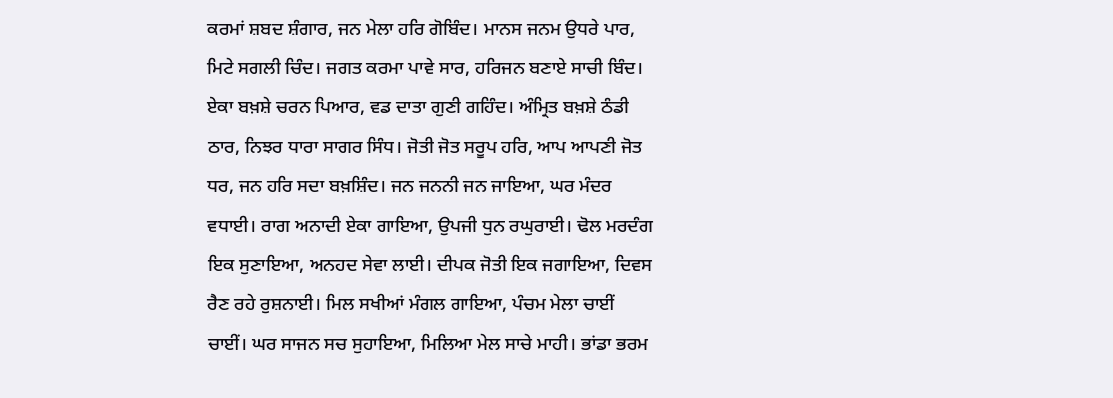ਕਰਮਾਂ ਸ਼ਬਦ ਸ਼ੰਗਾਰ, ਜਨ ਮੇਲਾ ਹਰਿ ਗੋਬਿੰਦ। ਮਾਨਸ ਜਨਮ ਉਧਰੇ ਪਾਰ, ਮਿਟੇ ਸਗਲੀ ਚਿੰਦ। ਜਗਤ ਕਰਮਾ ਪਾਵੇ ਸਾਰ, ਹਰਿਜਨ ਬਣਾਏ ਸਾਚੀ ਬਿੰਦ। ਏਕਾ ਬਖ਼ਸ਼ੇ ਚਰਨ ਪਿਆਰ, ਵਡ ਦਾਤਾ ਗੁਣੀ ਗਹਿੰਦ। ਅੰਮ੍ਰਿਤ ਬਖ਼ਸ਼ੇ ਠੰਡੀ ਠਾਰ, ਨਿਝਰ ਧਾਰਾ ਸਾਗਰ ਸਿੰਧ। ਜੋਤੀ ਜੋਤ ਸਰੂਪ ਹਰਿ, ਆਪ ਆਪਣੀ ਜੋਤ ਧਰ, ਜਨ ਹਰਿ ਸਦਾ ਬਖ਼ਸ਼ਿੰਦ। ਜਨ ਜਨਨੀ ਜਨ ਜਾਇਆ, ਘਰ ਮੰਦਰ ਵਧਾਈ। ਰਾਗ ਅਨਾਦੀ ਏਕਾ ਗਾਇਆ, ਉਪਜੀ ਧੁਨ ਰਘੁਰਾਈ। ਢੋਲ ਮਰਦੰਗ ਇਕ ਸੁਣਾਇਆ, ਅਨਹਦ ਸੇਵਾ ਲਾਈ। ਦੀਪਕ ਜੋਤੀ ਇਕ ਜਗਾਇਆ, ਦਿਵਸ ਰੈਣ ਰਹੇ ਰੁਸ਼ਨਾਈ। ਮਿਲ ਸਖੀਆਂ ਮੰਗਲ ਗਾਇਆ, ਪੰਚਮ ਮੇਲਾ ਚਾਈਂ ਚਾਈਂ। ਘਰ ਸਾਜਨ ਸਚ ਸੁਹਾਇਆ, ਮਿਲਿਆ ਮੇਲ ਸਾਚੇ ਮਾਹੀ। ਭਾਂਡਾ ਭਰਮ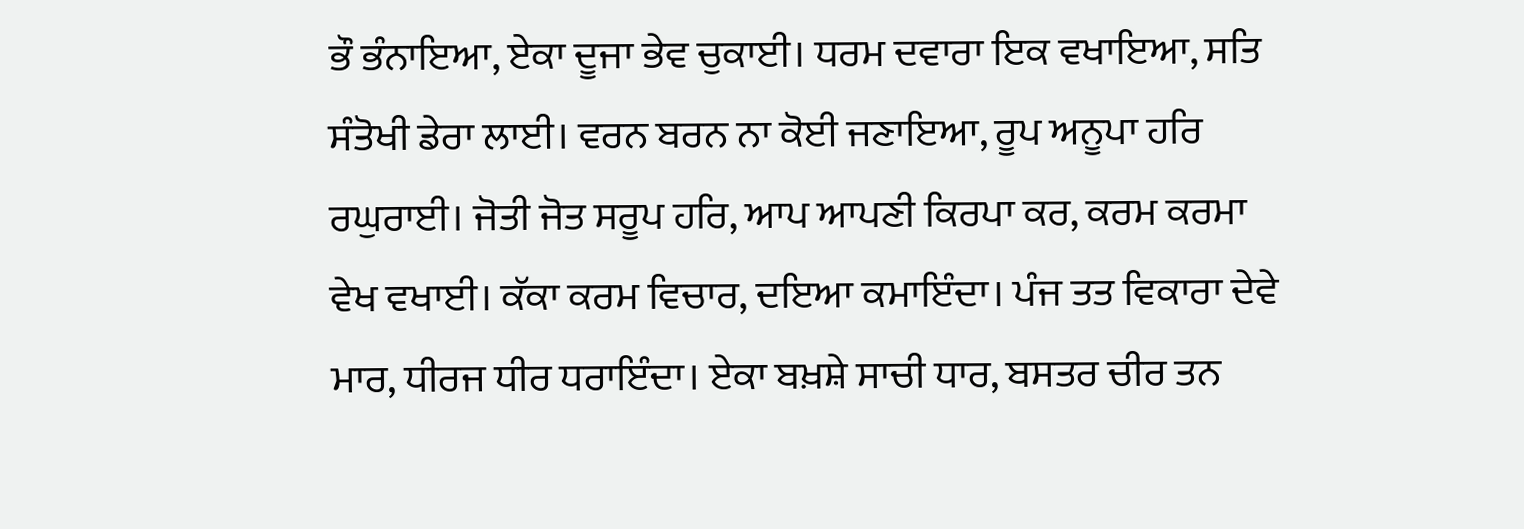ਭੌ ਭੰਨਾਇਆ, ਏਕਾ ਦੂਜਾ ਭੇਵ ਚੁਕਾਈ। ਧਰਮ ਦਵਾਰਾ ਇਕ ਵਖਾਇਆ, ਸਤਿ ਸੰਤੋਖੀ ਡੇਰਾ ਲਾਈ। ਵਰਨ ਬਰਨ ਨਾ ਕੋਈ ਜਣਾਇਆ, ਰੂਪ ਅਨੂਪਾ ਹਰਿ ਰਘੁਰਾਈ। ਜੋਤੀ ਜੋਤ ਸਰੂਪ ਹਰਿ, ਆਪ ਆਪਣੀ ਕਿਰਪਾ ਕਰ, ਕਰਮ ਕਰਮਾ ਵੇਖ ਵਖਾਈ। ਕੱਕਾ ਕਰਮ ਵਿਚਾਰ, ਦਇਆ ਕਮਾਇੰਦਾ। ਪੰਜ ਤਤ ਵਿਕਾਰਾ ਦੇਵੇ ਮਾਰ, ਧੀਰਜ ਧੀਰ ਧਰਾਇੰਦਾ। ਏਕਾ ਬਖ਼ਸ਼ੇ ਸਾਚੀ ਧਾਰ, ਬਸਤਰ ਚੀਰ ਤਨ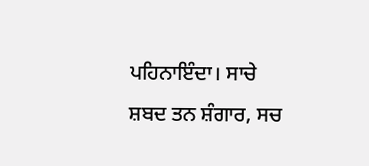ਪਹਿਨਾਇੰਦਾ। ਸਾਚੇ ਸ਼ਬਦ ਤਨ ਸ਼ੰਗਾਰ, ਸਚ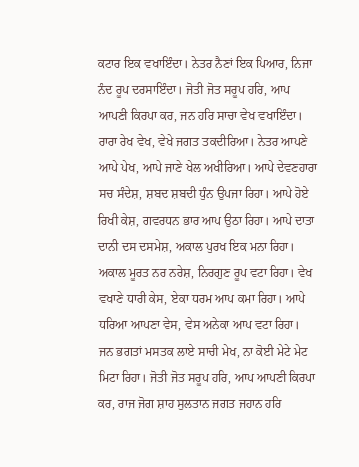ਕਟਾਰ ਇਕ ਵਖਾਇੰਦਾ। ਨੇਤਰ ਨੈਣਾਂ ਇਕ ਪਿਆਰ, ਨਿਜਾ ਨੰਦ ਰੂਪ ਦਰਸਾਇੰਦਾ। ਜੋਤੀ ਜੋਤ ਸਰੂਪ ਹਰਿ, ਆਪ ਆਪਣੀ ਕਿਰਪਾ ਕਰ, ਜਨ ਹਰਿ ਸਾਚਾ ਵੇਖ ਵਖਾਇੰਦਾ। ਰਾਰਾ ਰੇਖ ਵੇਖ, ਵੇਖੇ ਜਗਤ ਤਕਦੀਰਿਆ। ਨੇਤਰ ਆਪਣੇ ਆਪੇ ਪੇਖ, ਆਪੇ ਜਾਣੇ ਖੇਲ ਅਖੀਰਿਆ। ਆਪੇ ਦੇਵਣਹਾਰਾ ਸਚ ਸੰਦੇਸ਼, ਸ਼ਬਦ ਸ਼ਬਦੀ ਧੁੰਨ ਉਪਜਾ ਰਿਹਾ। ਆਪੇ ਹੋਏ ਰਿਖੀ ਕੇਸ਼, ਗਵਰਧਨ ਭਾਰ ਆਪ ਉਠਾ ਰਿਹਾ। ਆਪੇ ਦਾਤਾ ਦਾਨੀ ਦਸ ਦਸਮੇਸ਼, ਅਕਾਲ ਪੁਰਖ ਇਕ ਮਨਾ ਰਿਹਾ। ਅਕਾਲ ਮੂਰਤ ਨਰ ਨਰੇਸ਼, ਨਿਰਗੁਣ ਰੂਪ ਵਟਾ ਰਿਹਾ। ਵੇਖ ਵਖਾਣੇ ਧਾਰੀ ਕੇਸ, ਏਕਾ ਧਰਮ ਆਪ ਕਮਾ ਰਿਹਾ। ਆਪੇ ਧਰਿਆ ਆਪਣਾ ਵੇਸ, ਵੇਸ ਅਨੇਕਾ ਆਪ ਵਟਾ ਰਿਹਾ। ਜਨ ਭਗਤਾਂ ਮਸਤਕ ਲਾਏ ਸਾਚੀ ਮੇਖ, ਨਾ ਕੋਈ ਮੇਟੇ ਮੇਟ ਮਿਟਾ ਰਿਹਾ। ਜੋਤੀ ਜੋਤ ਸਰੂਪ ਹਰਿ, ਆਪ ਆਪਣੀ ਕਿਰਪਾ ਕਰ, ਰਾਜ ਜੋਗ ਸ਼ਾਹ ਸੁਲਤਾਨ ਜਗਤ ਜਹਾਨ ਹਰਿ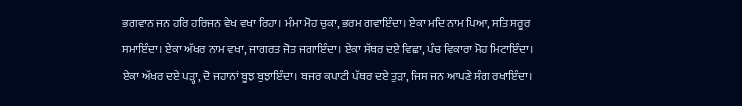ਭਗਵਾਨ ਜਨ ਹਰਿ ਹਰਿਜਨ ਵੇਖ ਵਖਾ ਰਿਹਾ। ਮੰਮਾ ਮੋਹ ਚੁਕਾ, ਭਰਮ ਗਵਾਇੰਦਾ। ਏਕਾ ਮਦਿ ਨਾਮ ਪਿਆ, ਸਤਿ ਸਰੂਰ ਸਮਾਇੰਦਾ। ਏਕਾ ਅੱਖਰ ਨਾਮ ਵਖਾ, ਜਾਗਰਤ ਜੋਤ ਜਗਾਇੰਦਾ। ਏਕਾ ਸੱਥਰ ਦਏ ਵਿਛਾ, ਪੰਚ ਵਿਕਾਰਾ ਮੋਹ ਮਿਟਾਇੰਦਾ। ਏਕਾ ਅੱਖਰ ਦਏ ਪੜ੍ਹਾ, ਦੋ ਜਹਾਨਾਂ ਬੂਝ ਬੁਝਾਇੰਦਾ। ਬਜਰ ਕਪਾਟੀ ਪੱਥਰ ਦਏ ਤੁੜਾ, ਜਿਸ ਜਨ ਆਪਣੇ ਸੰਗ ਰਖਾਇੰਦਾ।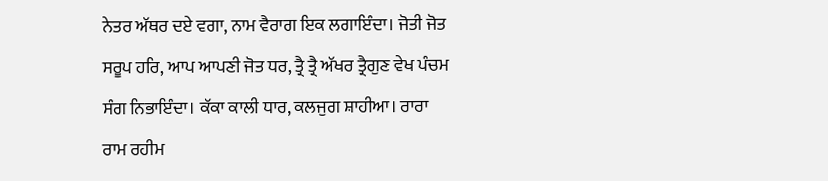ਨੇਤਰ ਅੱਥਰ ਦਏ ਵਗਾ, ਨਾਮ ਵੈਰਾਗ ਇਕ ਲਗਾਇੰਦਾ। ਜੋਤੀ ਜੋਤ ਸਰੂਪ ਹਰਿ, ਆਪ ਆਪਣੀ ਜੋਤ ਧਰ, ਤ੍ਰੈ ਤ੍ਰੈ ਅੱਖਰ ਤ੍ਰੈਗੁਣ ਵੇਖ ਪੰਚਮ ਸੰਗ ਨਿਭਾਇੰਦਾ। ਕੱਕਾ ਕਾਲੀ ਧਾਰ, ਕਲਜੁਗ ਸ਼ਾਹੀਆ। ਰਾਰਾ ਰਾਮ ਰਹੀਮ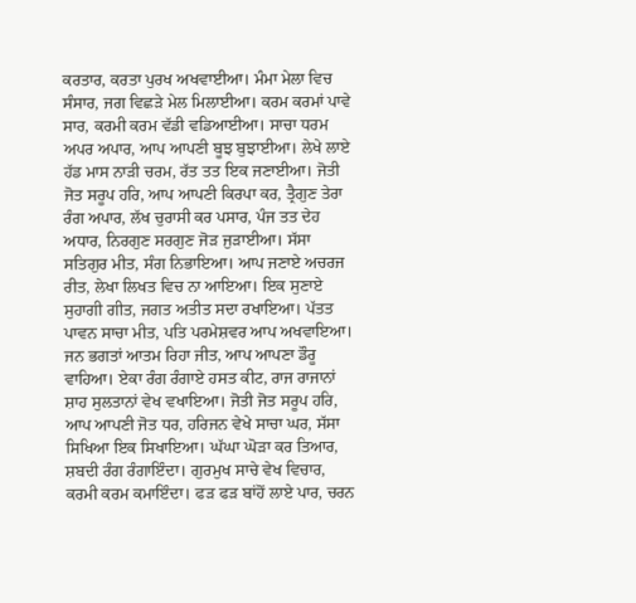ਕਰਤਾਰ, ਕਰਤਾ ਪੁਰਖ ਅਖਵਾਈਆ। ਮੰਮਾ ਮੇਲਾ ਵਿਚ ਸੰਸਾਰ, ਜਗ ਵਿਛੜੇ ਮੇਲ ਮਿਲਾਈਆ। ਕਰਮ ਕਰਮਾਂ ਪਾਵੇ ਸਾਰ, ਕਰਮੀ ਕਰਮ ਵੱਡੀ ਵਡਿਆਈਆ। ਸਾਚਾ ਧਰਮ ਅਪਰ ਅਪਾਰ, ਆਪ ਆਪਣੀ ਬੂਝ ਬੁਝਾਈਆ। ਲੇਖੇ ਲਾਏ ਹੱਡ ਮਾਸ ਨਾੜੀ ਚਰਮ, ਰੱਤ ਤਤ ਇਕ ਜਣਾਈਆ। ਜੋਤੀ ਜੋਤ ਸਰੂਪ ਹਰਿ, ਆਪ ਆਪਣੀ ਕਿਰਪਾ ਕਰ, ਤ੍ਰੈਗੁਣ ਤੇਰਾ ਰੰਗ ਅਪਾਰ, ਲੱਖ ਚੁਰਾਸੀ ਕਰ ਪਸਾਰ, ਪੰਜ ਤਤ ਦੇਹ ਅਧਾਰ, ਨਿਰਗੁਣ ਸਰਗੁਣ ਜੋੜ ਜੁੜਾਈਆ। ਸੱਸਾ ਸਤਿਗੁਰ ਮੀਤ, ਸੰਗ ਨਿਭਾਇਆ। ਆਪ ਜਣਾਏ ਅਚਰਜ ਰੀਤ, ਲੇਖਾ ਲਿਖਤ ਵਿਚ ਨਾ ਆਇਆ। ਇਕ ਸੁਣਾਏ ਸੁਹਾਗੀ ਗੀਤ, ਜਗਤ ਅਤੀਤ ਸਦਾ ਰਖਾਇਆ। ਪੱਤਤ ਪਾਵਨ ਸਾਚਾ ਮੀਤ, ਪਤਿ ਪਰਮੇਸ਼ਵਰ ਆਪ ਅਖਵਾਇਆ। ਜਨ ਭਗਤਾਂ ਆਤਮ ਰਿਹਾ ਜੀਤ, ਆਪ ਆਪਣਾ ਡੌਰੂ ਵਾਹਿਆ। ਏਕਾ ਰੰਗ ਰੰਗਾਏ ਹਸਤ ਕੀਟ, ਰਾਜ ਰਾਜਾਨਾਂ ਸ਼ਾਹ ਸੁਲਤਾਨਾਂ ਵੇਖ ਵਖਾਇਆ। ਜੋਤੀ ਜੋਤ ਸਰੂਪ ਹਰਿ, ਆਪ ਆਪਣੀ ਜੋਤ ਧਰ, ਹਰਿਜਨ ਵੇਖੇ ਸਾਚਾ ਘਰ, ਸੱਸਾ ਸਿਖਿਆ ਇਕ ਸਿਖਾਇਆ। ਘੱਘਾ ਘੋੜਾ ਕਰ ਤਿਆਰ, ਸ਼ਬਦੀ ਰੰਗ ਰੰਗਾਇੰਦਾ। ਗੁਰਮੁਖ ਸਾਚੇ ਵੇਖ ਵਿਚਾਰ, ਕਰਮੀ ਕਰਮ ਕਮਾਇੰਦਾ। ਫੜ ਫੜ ਬਾਂਹੋਂ ਲਾਏ ਪਾਰ, ਚਰਨ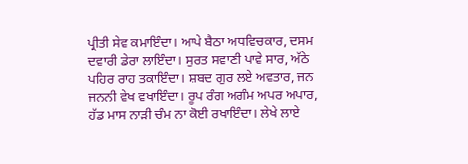ਪ੍ਰੀਤੀ ਸੇਵ ਕਮਾਇੰਦਾ। ਆਪੇ ਬੈਠਾ ਅਧਵਿਚਕਾਰ, ਦਸਮ ਦਵਾਰੀ ਡੇਰਾ ਲਾਇੰਦਾ। ਸੁਰਤ ਸਵਾਣੀ ਪਾਵੇ ਸਾਰ, ਅੱਠੇ ਪਹਿਰ ਰਾਹ ਤਕਾਇੰਦਾ। ਸ਼ਬਦ ਗੁਰ ਲਏ ਅਵਤਾਰ, ਜਨ ਜਨਨੀ ਵੇਖ ਵਖਾਇੰਦਾ। ਰੂਪ ਰੰਗ ਅਗੰਮ ਅਪਰ ਅਪਾਰ, ਹੱਡ ਮਾਸ ਨਾੜੀ ਚੰਮ ਨਾ ਕੋਈ ਰਖਾਇੰਦਾ। ਲੇਖੇ ਲਾਏ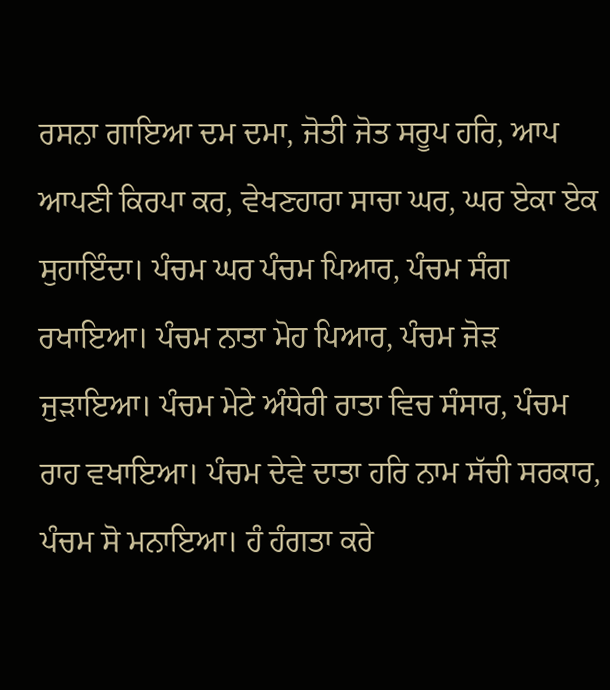ਰਸਨਾ ਗਾਇਆ ਦਮ ਦਮਾ, ਜੋਤੀ ਜੋਤ ਸਰੂਪ ਹਰਿ, ਆਪ ਆਪਣੀ ਕਿਰਪਾ ਕਰ, ਵੇਖਣਹਾਰਾ ਸਾਚਾ ਘਰ, ਘਰ ਏਕਾ ਏਕ ਸੁਹਾਇੰਦਾ। ਪੰਚਮ ਘਰ ਪੰਚਮ ਪਿਆਰ, ਪੰਚਮ ਸੰਗ ਰਖਾਇਆ। ਪੰਚਮ ਨਾਤਾ ਮੋਹ ਪਿਆਰ, ਪੰਚਮ ਜੋੜ ਜੁੜਾਇਆ। ਪੰਚਮ ਮੇਟੇ ਅੰਧੇਰੀ ਰਾਤਾ ਵਿਚ ਸੰਸਾਰ, ਪੰਚਮ ਰਾਹ ਵਖਾਇਆ। ਪੰਚਮ ਦੇਵੇ ਦਾਤਾ ਹਰਿ ਨਾਮ ਸੱਚੀ ਸਰਕਾਰ, ਪੰਚਮ ਸੋ ਮਨਾਇਆ। ਹੰ ਹੰਗਤਾ ਕਰੇ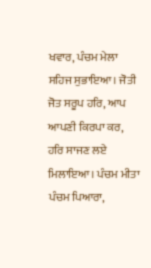ਖਵਾਰ, ਪੰਚਮ ਮੇਲਾ ਸਹਿਜ ਸੁਭਾਇਆ। ਜੋਤੀ ਜੋਤ ਸਰੂਪ ਹਰਿ, ਆਪ ਆਪਣੀ ਕਿਰਪਾ ਕਰ, ਹਰਿ ਸਾਜਣ ਲਏ ਮਿਲਾਇਆ। ਪੰਚਮ ਮੀਤਾ ਪੰਚਮ ਪਿਆਰਾ,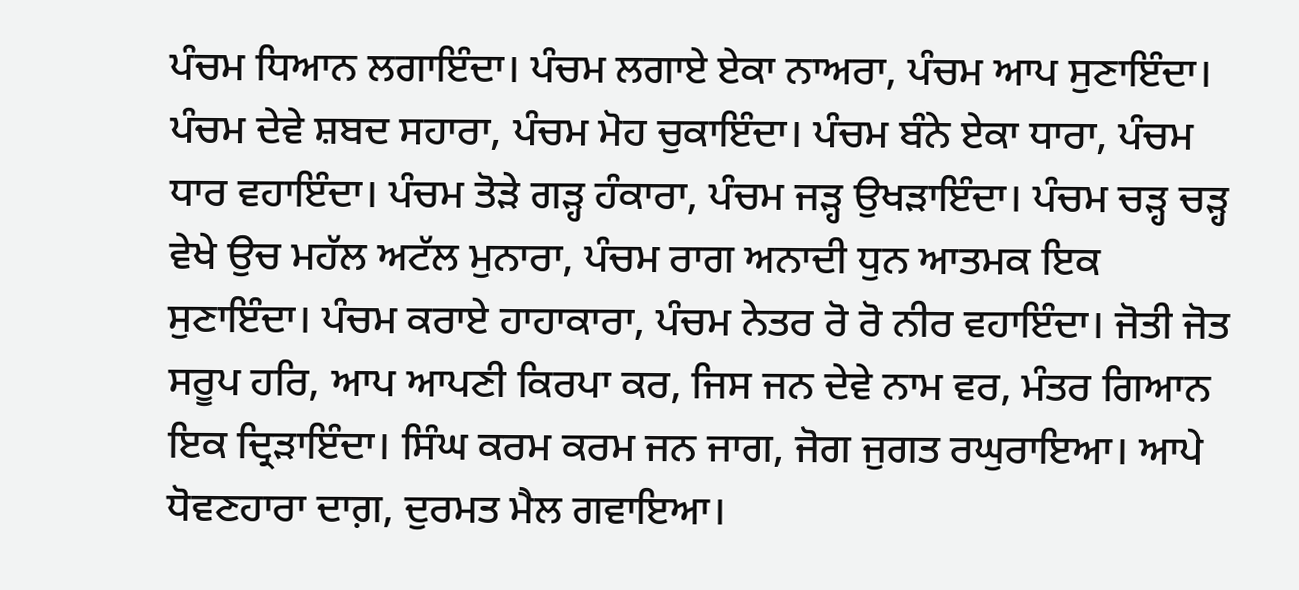ਪੰਚਮ ਧਿਆਨ ਲਗਾਇੰਦਾ। ਪੰਚਮ ਲਗਾਏ ਏਕਾ ਨਾਅਰਾ, ਪੰਚਮ ਆਪ ਸੁਣਾਇੰਦਾ। ਪੰਚਮ ਦੇਵੇ ਸ਼ਬਦ ਸਹਾਰਾ, ਪੰਚਮ ਮੋਹ ਚੁਕਾਇੰਦਾ। ਪੰਚਮ ਬੰਨੇ ਏਕਾ ਧਾਰਾ, ਪੰਚਮ ਧਾਰ ਵਹਾਇੰਦਾ। ਪੰਚਮ ਤੋੜੇ ਗੜ੍ਹ ਹੰਕਾਰਾ, ਪੰਚਮ ਜੜ੍ਹ ਉਖੜਾਇੰਦਾ। ਪੰਚਮ ਚੜ੍ਹ ਚੜ੍ਹ ਵੇਖੇ ਉਚ ਮਹੱਲ ਅਟੱਲ ਮੁਨਾਰਾ, ਪੰਚਮ ਰਾਗ ਅਨਾਦੀ ਧੁਨ ਆਤਮਕ ਇਕ ਸੁਣਾਇੰਦਾ। ਪੰਚਮ ਕਰਾਏ ਹਾਹਾਕਾਰਾ, ਪੰਚਮ ਨੇਤਰ ਰੋ ਰੋ ਨੀਰ ਵਹਾਇੰਦਾ। ਜੋਤੀ ਜੋਤ ਸਰੂਪ ਹਰਿ, ਆਪ ਆਪਣੀ ਕਿਰਪਾ ਕਰ, ਜਿਸ ਜਨ ਦੇਵੇ ਨਾਮ ਵਰ, ਮੰਤਰ ਗਿਆਨ ਇਕ ਦ੍ਰਿੜਾਇੰਦਾ। ਸਿੰਘ ਕਰਮ ਕਰਮ ਜਨ ਜਾਗ, ਜੋਗ ਜੁਗਤ ਰਘੁਰਾਇਆ। ਆਪੇ ਧੋਵਣਹਾਰਾ ਦਾਗ਼, ਦੁਰਮਤ ਮੈਲ ਗਵਾਇਆ।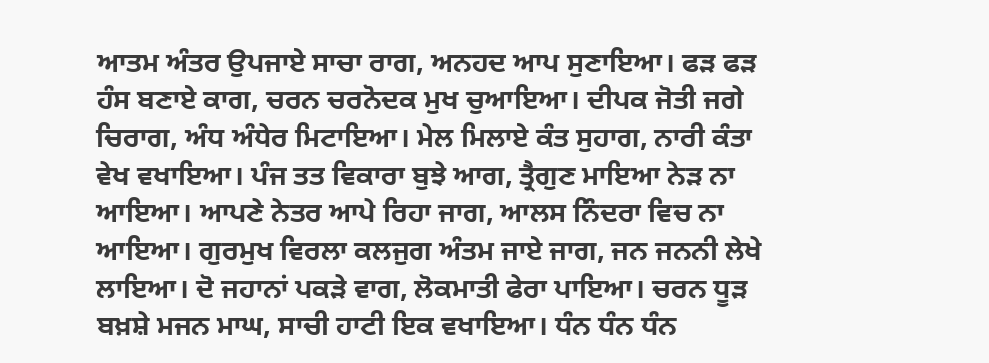ਆਤਮ ਅੰਤਰ ਉਪਜਾਏ ਸਾਚਾ ਰਾਗ, ਅਨਹਦ ਆਪ ਸੁਣਾਇਆ। ਫੜ ਫੜ ਹੰਸ ਬਣਾਏ ਕਾਗ, ਚਰਨ ਚਰਨੋਦਕ ਮੁਖ ਚੁਆਇਆ। ਦੀਪਕ ਜੋਤੀ ਜਗੇ ਚਿਰਾਗ, ਅੰਧ ਅੰਧੇਰ ਮਿਟਾਇਆ। ਮੇਲ ਮਿਲਾਏ ਕੰਤ ਸੁਹਾਗ, ਨਾਰੀ ਕੰਤਾ ਵੇਖ ਵਖਾਇਆ। ਪੰਜ ਤਤ ਵਿਕਾਰਾ ਬੁਝੇ ਆਗ, ਤ੍ਰੈਗੁਣ ਮਾਇਆ ਨੇੜ ਨਾ ਆਇਆ। ਆਪਣੇ ਨੇਤਰ ਆਪੇ ਰਿਹਾ ਜਾਗ, ਆਲਸ ਨਿੰਦਰਾ ਵਿਚ ਨਾ ਆਇਆ। ਗੁਰਮੁਖ ਵਿਰਲਾ ਕਲਜੁਗ ਅੰਤਮ ਜਾਏ ਜਾਗ, ਜਨ ਜਨਨੀ ਲੇਖੇ ਲਾਇਆ। ਦੋ ਜਹਾਨਾਂ ਪਕੜੇ ਵਾਗ, ਲੋਕਮਾਤੀ ਫੇਰਾ ਪਾਇਆ। ਚਰਨ ਧੂੜ ਬਖ਼ਸ਼ੇ ਮਜਨ ਮਾਘ, ਸਾਚੀ ਹਾਟੀ ਇਕ ਵਖਾਇਆ। ਧੰਨ ਧੰਨ ਧੰਨ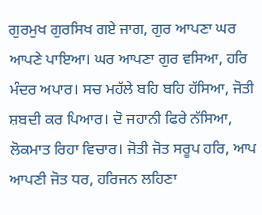ਗੁਰਮੁਖ ਗੁਰਸਿਖ ਗਏ ਜਾਗ, ਗੁਰ ਆਪਣਾ ਘਰ ਆਪਣੇ ਪਾਇਆ। ਘਰ ਆਪਣਾ ਗੁਰ ਵਸਿਆ, ਹਰਿ ਮੰਦਰ ਅਪਾਰ। ਸਚ ਮਹੱਲੇ ਬਹਿ ਬਹਿ ਹੱਸਿਆ, ਜੋਤੀ ਸ਼ਬਦੀ ਕਰ ਪਿਆਰ। ਦੋ ਜਹਾਨੀ ਫਿਰੇ ਨੱਸਿਆ, ਲੋਕਮਾਤ ਰਿਹਾ ਵਿਚਾਰ। ਜੋਤੀ ਜੋਤ ਸਰੂਪ ਹਰਿ, ਆਪ ਆਪਣੀ ਜੋਤ ਧਰ, ਹਰਿਜਨ ਲਹਿਣਾ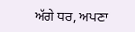ਅੱਗੇ ਧਰ, ਅਪਣਾ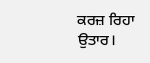ਕਰਜ਼ ਰਿਹਾ ਉਤਾਰ।